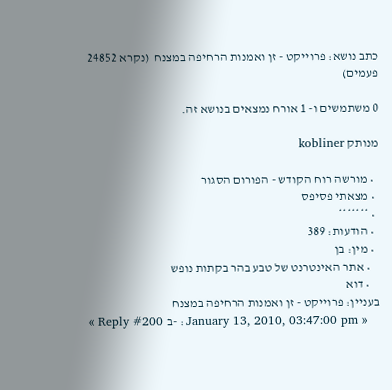כתב נושא: פרוייקט - זן ואמנות הרחיפה במצנח  (נקרא 24852 פעמים)

0 משתמשים ו- 1 אורח נמצאים בנושא זה.

מנותק kobliner

  • מורשה רוח הקודש - הפורום הסגור
  • מצאתי פסיפס
  • *******
  • הודעות: 389
  • מין: בן
    • אתר האינטרנט של טבע בהר בקתות נופש
    • דוא
בעניין: פרוייקט - זן ואמנות הרחיפה במצנח
« Reply #200 ב- : January 13, 2010, 03:47:00 pm »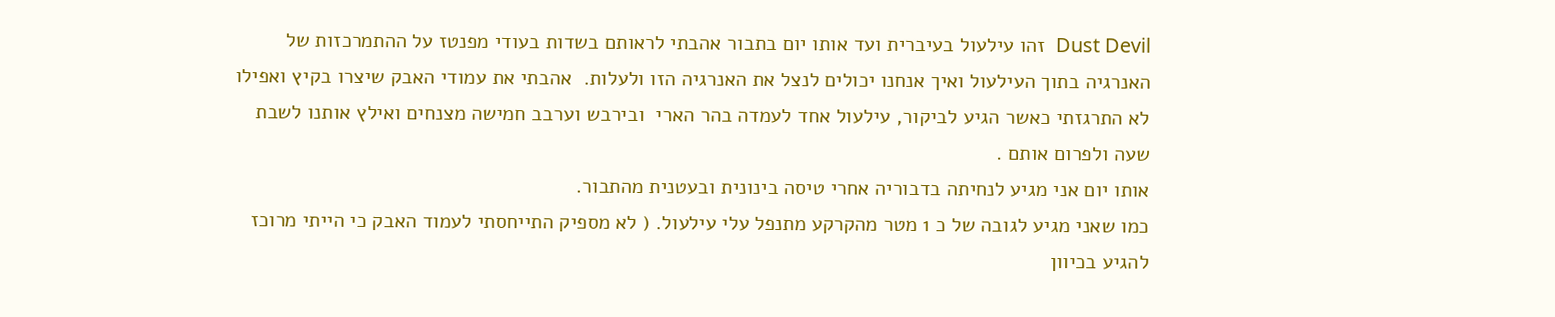Dust Devil  זהו עילעול בעיברית ועד אותו יום בתבור אהבתי לראותם בשדות בעודי מפנטז על ההתמרכזות של האנרגיה בתוך העילעול ואיך אנחנו יכולים לנצל את האנרגיה הזו ולעלות.  אהבתי את עמודי האבק שיצרו בקיץ ואפילו לא התרגזתי כאשר הגיע לביקור, עילעול אחד לעמדה בהר הארי  ובירבש וערבב חמישה מצנחים ואילץ אותנו לשבת שעה ולפרום אותם .
אותו יום אני מגיע לנחיתה בדבוריה אחרי טיסה בינונית ובעטנית מהתבור.
כמו שאני מגיע לגובה של כ 1 מטר מהקרקע מתנפל עלי עילעול. ( לא מספיק התייחסתי לעמוד האבק כי הייתי מרוכז להגיע בכיוון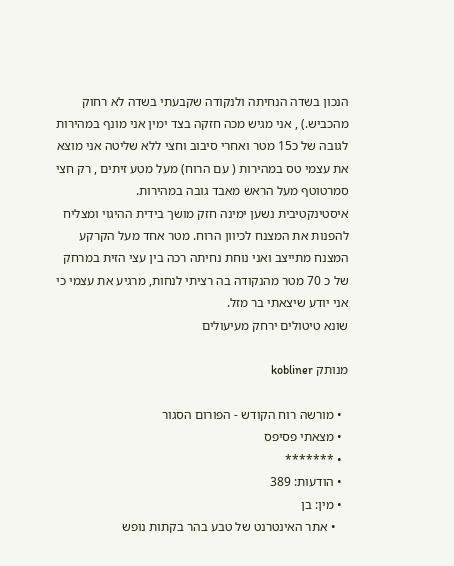הנכון בשדה הנחיתה ולנקודה שקבעתי בשדה לא רחוק מהכביש.) , אני מגיש מכה חזקה בצד ימין אני מונף במהירות לגובה של כ15 מטר ואחרי סיבוב וחצי ללא שליטה אני מוצא את עצמי טס במהירות ( עם הרוח) מעל מטע זיתים , רק חצי סמרטוטף מעל הראש מאבד גובה במהירות.
איסטינקטיבית נשען ימינה חזק מושך בידית ההיגוי ומצליח להפנות את המצנח לכיוון הרוח. מטר אחד מעל הקרקע המצנח מתייצב ואני נוחת נחיתה רכה בין עצי הזית במרחק של כ 70 מטר מהנקודה בה רציתי לנחות, מרגיע את עצמי כי אני יודע שיצאתי בר מזל.
שונא טיטולים ירחק מעיעולים

מנותק kobliner

  • מורשה רוח הקודש - הפורום הסגור
  • מצאתי פסיפס
  • *******
  • הודעות: 389
  • מין: בן
    • אתר האינטרנט של טבע בהר בקתות נופש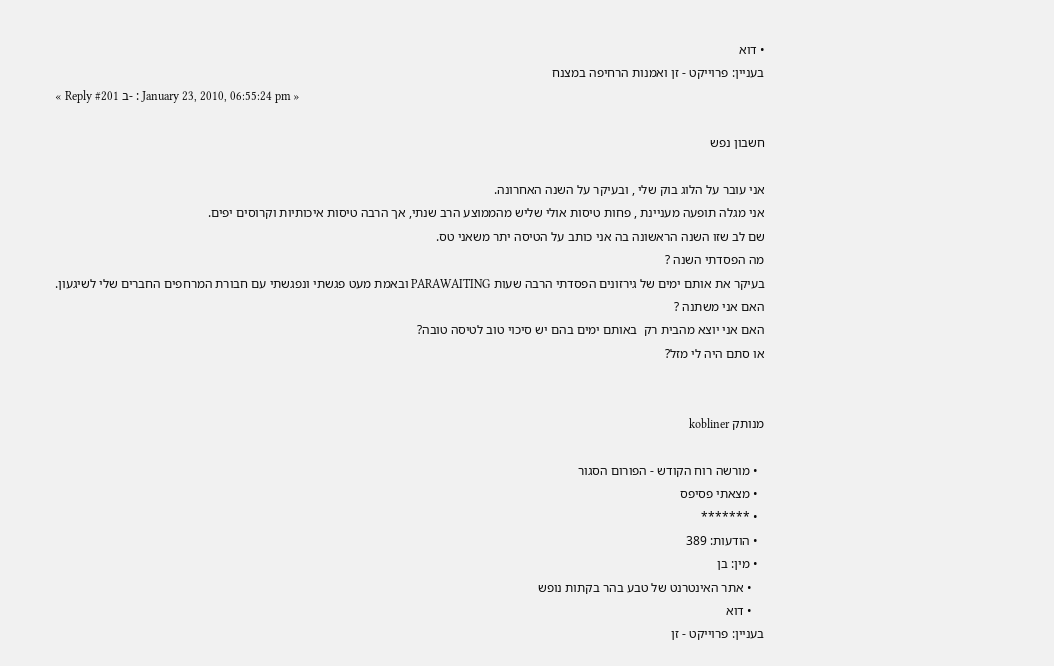• דוא
בעניין: פרוייקט - זן ואמנות הרחיפה במצנח
« Reply #201 ב- : January 23, 2010, 06:55:24 pm »

חשבון נפש

אני עובר על הלוג בוק שלי , ובעיקר על השנה האחרונה.
אני מגלה תופעה מעניינת , פחות טיסות אולי שליש מהממוצע הרב שנתי, אך הרבה טיסות איכותיות וקרוסים יפים.
שם לב שזו השנה הראשונה בה אני כותב על הטיסה יתר משאני טס.
מה הפסדתי השנה ?
בעיקר את אותם ימים של גירזונים הפסדתי הרבה שעות PARAWAITING ובאמת מעט פגשתי ונפגשתי עם חבורת המרחפים החברים שלי לשיגעון.
האם אני משתנה ?
האם אני יוצא מהבית רק  באותם ימים בהם יש סיכוי טוב לטיסה טובה?
או סתם היה לי מזל?


מנותק kobliner

  • מורשה רוח הקודש - הפורום הסגור
  • מצאתי פסיפס
  • *******
  • הודעות: 389
  • מין: בן
    • אתר האינטרנט של טבע בהר בקתות נופש
    • דוא
בעניין: פרוייקט - זן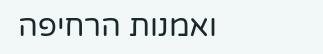ואמנות הרחיפה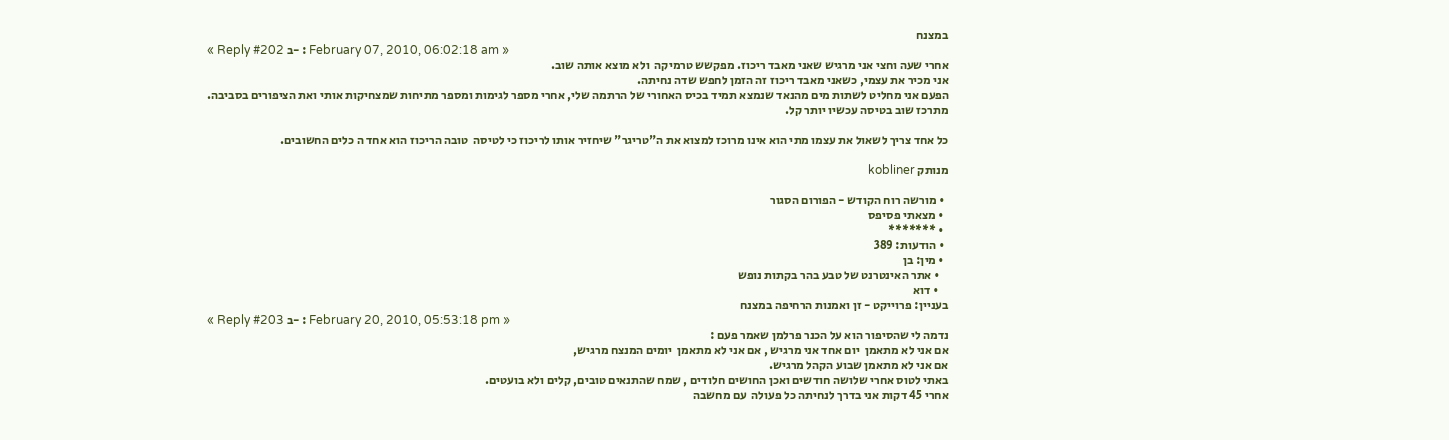במצנח
« Reply #202 ב- : February 07, 2010, 06:02:18 am »
אחרי שעה וחצי אני מרגיש שאני מאבד ריכוז. מפקשש טרמיקה  ולא מוצא אותה שוב.
אני מכיר את עצמי, כשאני מאבד ריכוז זה הזמן לחפש שדה נחיתה.
הפעם אני מחליט לשתות מים מהנאד שנמצא תמיד בכיס האחורי של הרתמה שלי, אחרי מספר לגימות ומספר מתיחות שמצחיקות אותי ואת הציפורים בסביבה.
מתרכז שוב בטיסה עכשיו יותר קל.

כל אחד צריך לשאול את עצמו מתי הוא אינו מרוכז למצוא את ה"טריגר" שיחזיר אותו לריכוז כי לטיסה  טובה הריכוז הוא אחד ה כלים החשובים.

מנותק kobliner

  • מורשה רוח הקודש - הפורום הסגור
  • מצאתי פסיפס
  • *******
  • הודעות: 389
  • מין: בן
    • אתר האינטרנט של טבע בהר בקתות נופש
    • דוא
בעניין: פרוייקט - זן ואמנות הרחיפה במצנח
« Reply #203 ב- : February 20, 2010, 05:53:18 pm »
נדמה לי שהסיפור הוא על הכנר פרלמן שאמר פעם :
אם אני לא מתאמן  יום אחד אני מרגיש , אם אני לא מתאמן  יומים המנצח מרגיש,
אם אני לא מתאמן שבוע הקהל מרגיש.
באתי לטוס אחרי שלושה חודשים ואכן החושים חלודים , שמח שהתנאים טובים, קלים ולא בועטים.
אחרי 45 דקות אני בדרך לנחיתה כל פעולה  עם מחשבה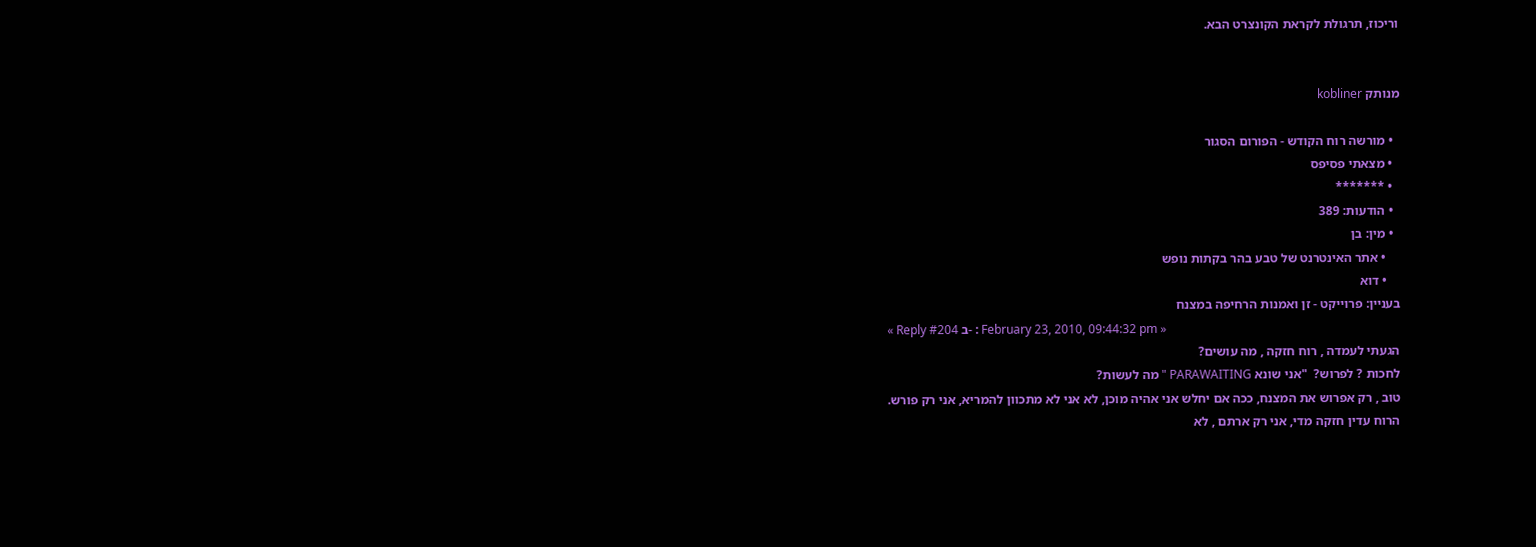וריכוז, תרגולת לקראת הקונצרט הבא.


מנותק kobliner

  • מורשה רוח הקודש - הפורום הסגור
  • מצאתי פסיפס
  • *******
  • הודעות: 389
  • מין: בן
    • אתר האינטרנט של טבע בהר בקתות נופש
    • דוא
בעניין: פרוייקט - זן ואמנות הרחיפה במצנח
« Reply #204 ב- : February 23, 2010, 09:44:32 pm »
הגעתי לעמדה , רוח חזקה , מה עושים?
לחכות ? לפרוש?  "אני שונא PARAWAITING " מה לעשות?
טוב , רק אפרוש את המצנח, ככה אם יחלש אני אהיה מוכן, לא אני לא מתכוון להמריא, אני רק פורש.
הרוח עדין חזקה מדי, אני רק ארתם , לא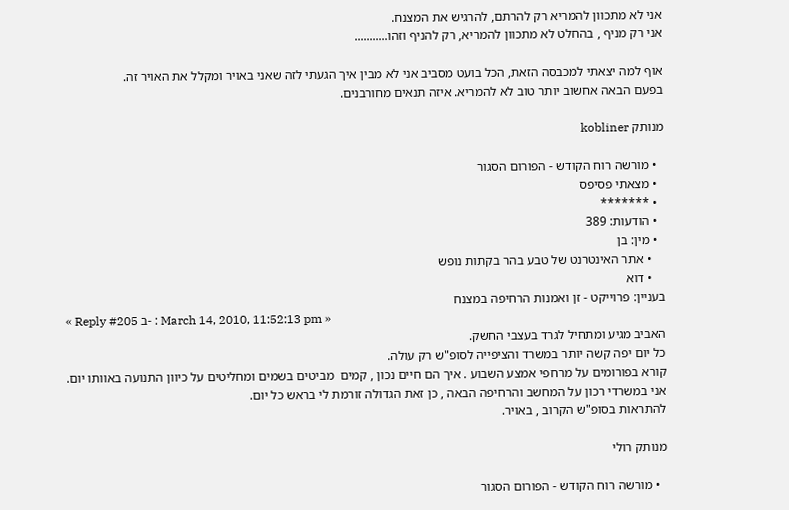אני לא מתכוון להמריא רק להרתם, להרגיש את המצנח.
אני רק מניף , בהחלט לא מתכוון להמריא, רק להניף וזהו...........

אוף למה יצאתי למכבסה הזאת, הכל בועט מסביב אני לא מבין איך הגעתי לזה שאני באויר ומקלל את האויר זה.
בפעם הבאה אחשוב יותר טוב לא להמריא. איזה תנאים מחורבנים.

מנותק kobliner

  • מורשה רוח הקודש - הפורום הסגור
  • מצאתי פסיפס
  • *******
  • הודעות: 389
  • מין: בן
    • אתר האינטרנט של טבע בהר בקתות נופש
    • דוא
בעניין: פרוייקט - זן ואמנות הרחיפה במצנח
« Reply #205 ב- : March 14, 2010, 11:52:13 pm »
האביב מגיע ומתחיל לגרד בעצבי החשק.
כל יום יפה קשה יותר במשרד והציפייה לסופ"ש רק עולה.
קורא בפורומים על מרחפי אמצע השבוע . איך הם חיים נכון , קמים  מביטים בשמים ומחליטים על כיוון התנועה באוותו יום.
אני במשרדי רכון על המחשב והרחיפה הבאה , כן זאת הגדולה זורמת לי בראש כל יום.
להתראות בסופ"ש הקרוב , באויר.

מנותק רולי

  • מורשה רוח הקודש - הפורום הסגור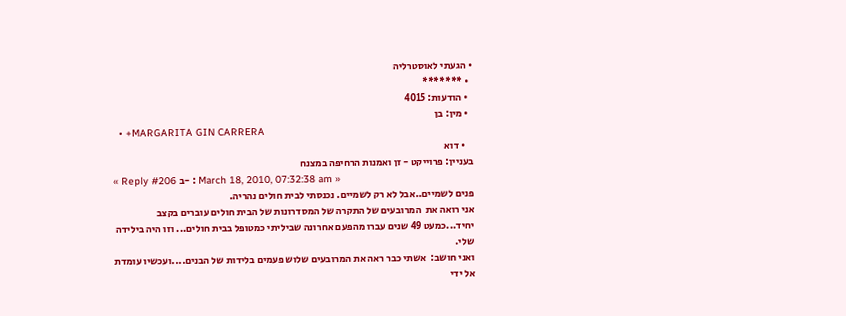• הגעתי לאוסטרליה
  • *******
  • הודעות: 4015
  • מין: בן
  • +MARGARITA GIN CARRERA
    • דוא
בעניין: פרוייקט - זן ואמנות הרחיפה במצנח
« Reply #206 ב- : March 18, 2010, 07:32:38 am »
פנים לשמיים..אבל לא רק לשמיים. נכנסתי לבית חולים נהריה.
אני רואה את  המרובעים של התקרה של המסדרונות של הבית חולים עוברים בקצב יחיד...כמעט 49 שנים עברו מהפעם אחרונה שביליתי כמטופל בבית חולים... וזו היה בילידה שלי.
ואני חושב:  אשתי כבר ראה את המרובעים שלוש פעמים בלידות של הבנים....ועכשיו עומדת אל ידי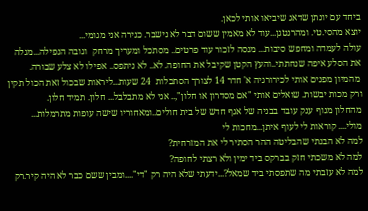ביחד עם יונתן שדאג שיביאו אותי לכאן.
יוצא מהסי.טי. ומהרנטגן...עוד לא מאמין ששום דבר לא נישבר. כנירה אני מגומי...
עולה לעמדה ומחפש סיבות... מנסה לזכור עוד פרטים.. מסתכל ומעריך מרחק  וגובה הנפילה...מגלה  את הסלע איפה שנחתתי..והעץ הקטן שקיבל את החופה. לא.. לא ניתפס.. אפילו לא צלע שבורה.
 מהמיון מפנים אותי לכירורגיה א' חדר 14 לצורך הסתכלות  24 שעות...ליראות שבכול זאת הכול תקין ורק מכות יבשות. שואלים אותי "אם מסדרון או חלון",.. אני לא מתבלבל... חלון. תמיד חלון.
מהחלון מנוף ענק עובד בבניה של אגף חדש של בית חולים..ומאחוריו שישה עופות מתרמלות... מולי.... קוראות לי לעוף איתן...מחכות לי
למה לא הבנתי שהבליטה ההר הסתיר לי את המזרחית?
למה לא משכתי חזק בברקס ביד ימין ולא רצתי לחופה?
למה לא עזבתי מה שתפסתי ביד שמאל?...ידעתי שלא היה רק "די"....ומבין ששם כבר לא היה קיר.רק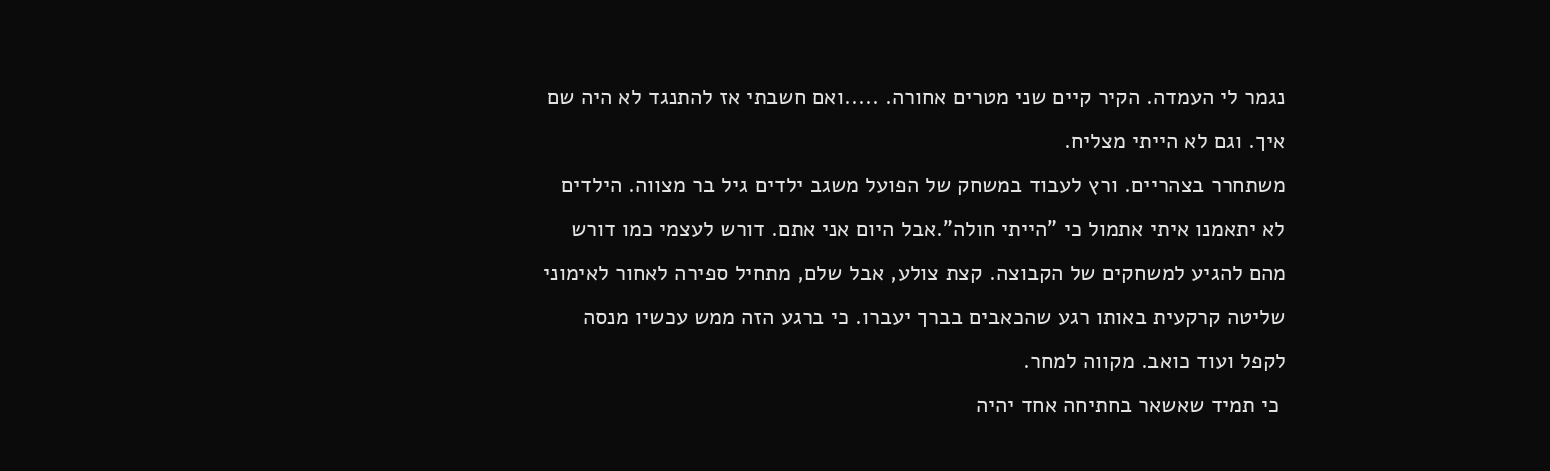נגמר לי העמדה. הקיר קיים שני מטרים אחורה. .....ואם חשבתי אז להתנגד לא היה שם איך. וגם לא הייתי מצליח.
משתחרר בצהריים. ורץ לעבוד במשחק של הפועל משגב ילדים גיל בר מצווה. הילדים לא יתאמנו איתי אתמול כי "הייתי חולה".אבל היום אני אתם. דורש לעצמי כמו דורש מהם להגיע למשחקים של הקבוצה. קצת צולע, אבל שלם, מתחיל ספירה לאחור לאימוני שליטה קרקעית באותו רגע שהכאבים בברך יעברו. כי ברגע הזה ממש עכשיו מנסה לקפל ועוד כואב. מקווה למחר.
 כי תמיד שאשאר בחתיחה אחד יהיה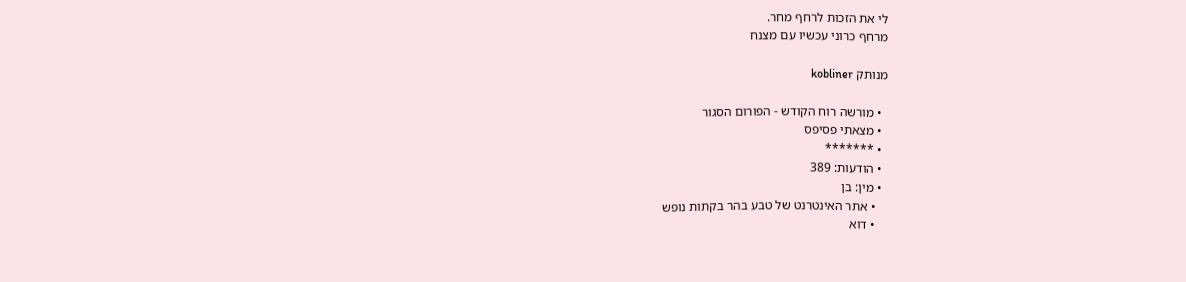לי את הזכות לרחף מחר.
מרחף כרוני עכשיו עם מצנח

מנותק kobliner

  • מורשה רוח הקודש - הפורום הסגור
  • מצאתי פסיפס
  • *******
  • הודעות: 389
  • מין: בן
    • אתר האינטרנט של טבע בהר בקתות נופש
    • דוא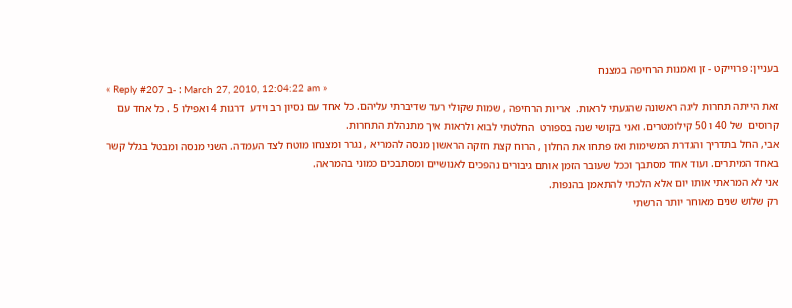בעניין: פרוייקט - זן ואמנות הרחיפה במצנח
« Reply #207 ב- : March 27, 2010, 12:04:22 am »
זאת הייתה תחרות ליגה ראשונה שהגעתי לראות.  אריות הרחיפה , שמות שקולי רעד שדיברתי עליהם. כל אחד עם נסיון רב וידע  דרגות 4 ואפילו 5 . כל אחד עם קרוסים  של 40 ו 50 קילומטרים. ואני בקושי שנה בספורט  החלטתי לבוא ולראות איך מתנהלת התחרות.
אבי, החל בתדריך והגדרת המשימות ואז פתחו את החלון , הרוח קצת חזקה הראשון מנסה להמריא , נגרר ומצנחו מוטח לצד העמדה. השני מנסה ומבטל בגלל קשר  באחד המיתרים. ועוד אחד מסתבך וככל שעובר הזמן אותם גיבורים נהפכים לאנושיים ומסתבכים כמוני בהמראה.
אני לא המראתי אותו יום אלא הלכתי להתאמן בהנפות.
רק שלוש שנים מאוחר יותר הרשתי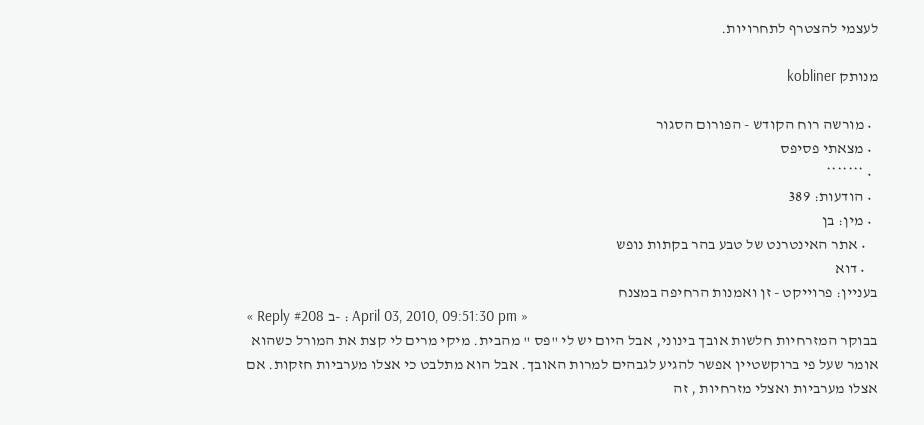לעצמי להצטרף לתחרויות.

מנותק kobliner

  • מורשה רוח הקודש - הפורום הסגור
  • מצאתי פסיפס
  • *******
  • הודעות: 389
  • מין: בן
    • אתר האינטרנט של טבע בהר בקתות נופש
    • דוא
בעניין: פרוייקט - זן ואמנות הרחיפה במצנח
« Reply #208 ב- : April 03, 2010, 09:51:30 pm »
בבוקר המזרחיות חלשות אובך בינוני, אבל היום יש לי "פס " מהבית. מיקי מרים לי קצת את המורל כשהוא אומר שעל פי ברוקשטיין אפשר להגיע לגבהים למרות האובך. אבל הוא מתלבט כי אצלו מערביות חזקות. אם אצלו מערביות ואצלי מזרחיות , זה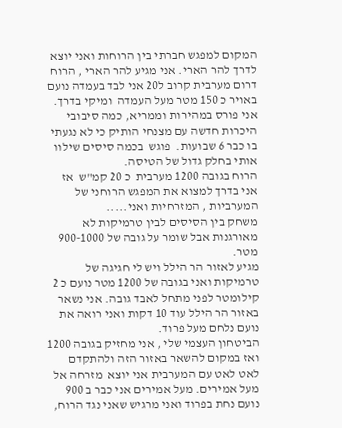המקום למפגש חברתי בין הרוחות ואני יוצא לדרך להר הארי. אני מגיע להר הארי , הרוח דרום מערבית קרוב ל20 אני לבד בעמדה נועם  באויר כ 150 מטר מעל העמדה  ומיקי בדרך.
אני פורס במהירות וממריא, כמה סיבובי היכרות חדשה עם מצנחי הותיק כי לא נגעתי בו כבר 6 שבועות.  פוגש  בכמה סיסים שילוו אותי בחלק גדול של הטיסה.
הרוח בגובה 1200 מערבית  כ 20 קמ"ש  אז אני בדרך למצוא את המפגש הרוחני של המערביות , המזרחיות ואני.....
משחק בין הסיסים לבין טרמיקות לא מאורגנות אבל שומר על גובה של 900-1000 מטר.
מגיע לאזור הר הילל ויש לי חגיגה של טרמיקות ואני בגובה של 1200 מטר נועם כ 2 קילומטר לפני מתחל לאבד גובה. אני נשאר באזור הר הילל עוד 10 דקות ואני רואה את נועם נלחם מעל פרוד.
הביטחון העצמי שלי , אני מחזיק בגובה 1200 ואז במקום להשאר באזור הזה ולהתקדם לאט לאט עם המערבית אני יוצא  מזרחה אל מעל אמירים. מעל אמירים אני כבר ב 900 נועם נחת בפרוד ואני מרגיש שאני נגד הרוח,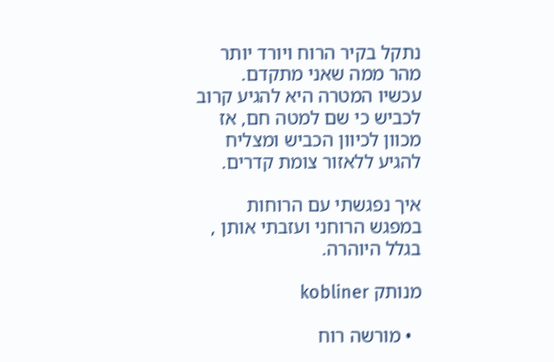נתקל בקיר הרוח ויורד יותר מהר ממה שאני מתקדם.
עכשיו המטרה היא להגיע קרוב לכביש כי שם למטה חם, אז מכוון לכיוון הכביש ומצליח להגיע ללאזור צומת קדרים.

איך נפגשתי עם הרוחות במפגש הרוחני ועזבתי אותן , בגלל היוהרה.

מנותק kobliner

  • מורשה רוח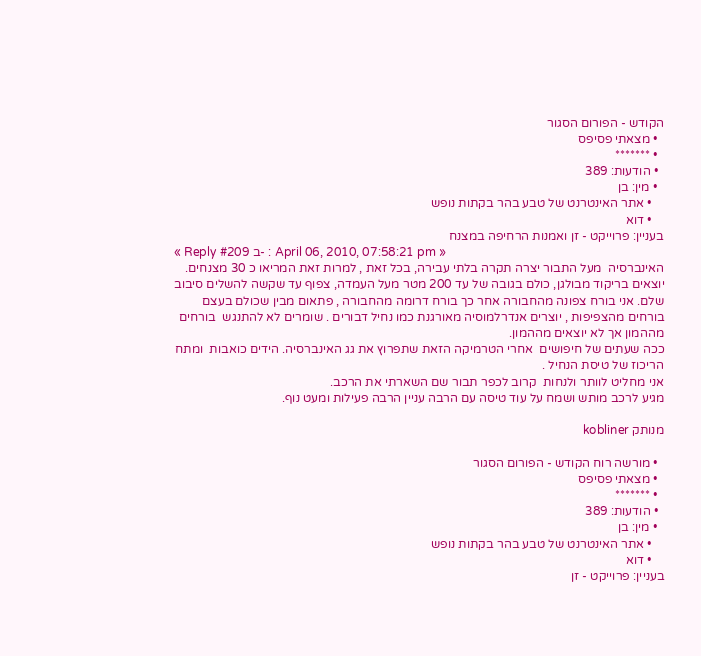הקודש - הפורום הסגור
  • מצאתי פסיפס
  • *******
  • הודעות: 389
  • מין: בן
    • אתר האינטרנט של טבע בהר בקתות נופש
    • דוא
בעניין: פרוייקט - זן ואמנות הרחיפה במצנח
« Reply #209 ב- : April 06, 2010, 07:58:21 pm »
האינברסיה  מעל התבור יצרה תקרה בלתי עבירה, בכל זאת , למרות זאת המריאו כ 30 מצנחים.
יוצאים בריקוד מבולגן, כולם בגובה של עד 200 מטר מעל העמדה, צפוף עד שקשה להשלים סיבוב שלם. אני בורח צפונה מהחבורה אחר כך בורח דרומה מהחבורה , פתאום מבין שכולם בעצם בורחים מהצפיפות , יוצרים אנדרלמוסיה מאורגנת כמו נחיל דבורים . שומרים לא להתנגש  בורחים מההמון אך לא יוצאים מההמון.
ככה שעתים של חיפושים  אחרי הטרמיקה הזאת שתפרוץ את גג האינברסיה. הידים כואבות  ומתח הריכוז של טיסת הנחיל .
אני מחליט לוותר ולנחות  קרוב לכפר תבור שם השארתי את הרכב.
מגיע לרכב מותש ושמח על עוד טיסה עם הרבה עניין הרבה פעילות ומעט נוף.

מנותק kobliner

  • מורשה רוח הקודש - הפורום הסגור
  • מצאתי פסיפס
  • *******
  • הודעות: 389
  • מין: בן
    • אתר האינטרנט של טבע בהר בקתות נופש
    • דוא
בעניין: פרוייקט - זן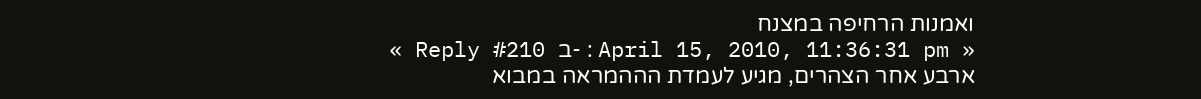ואמנות הרחיפה במצנח
« Reply #210 ב- : April 15, 2010, 11:36:31 pm »
ארבע אחר הצהרים, מגיע לעמדת הההמראה במבוא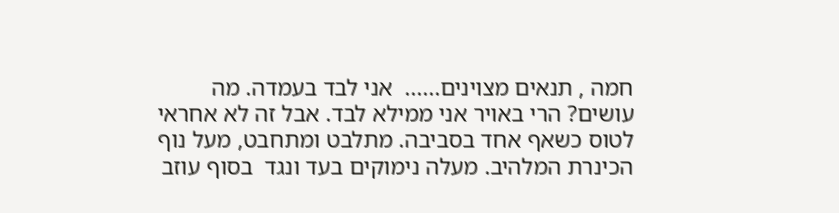חמה , תנאים מצוינים......  אני לבד בעמדה. מה עושים? הרי באויר אני ממילא לבד. אבל זה לא אחראי לטוס כשאף אחד בסביבה. מתלבט ומתחבט, מעל נוף הכינרת המלהיב. מעלה נימוקים בעד ונגד  בסוף עוזב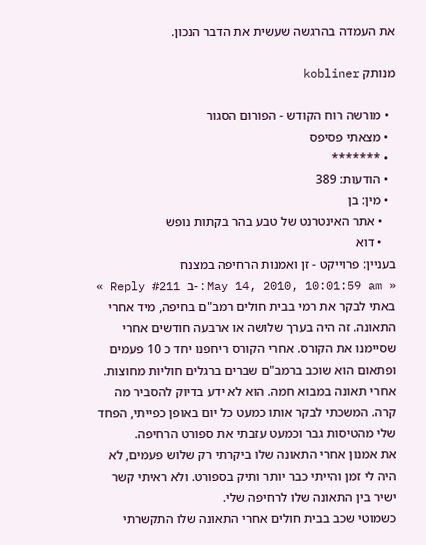את העמדה בהרגשה שעשית את הדבר הנכון.

מנותק kobliner

  • מורשה רוח הקודש - הפורום הסגור
  • מצאתי פסיפס
  • *******
  • הודעות: 389
  • מין: בן
    • אתר האינטרנט של טבע בהר בקתות נופש
    • דוא
בעניין: פרוייקט - זן ואמנות הרחיפה במצנח
« Reply #211 ב- : May 14, 2010, 10:01:59 am »
באתי לבקר את רמי בבית חולים רמב"ם בחיפה, מיד אחרי התאונה. זה היה בערך שלושה או ארבעה חודשים אחרי שסיימנו את הקורס. אחרי הקורס ריחפנו יחד כ 10 פעמים ופתאום הוא שוכב ברמב"ם שברים ברגלים חוליות מחוצות. אחרי תאונה במבוא חמה. הוא לא ידע בדיוק להסביר מה קרה. המשכתי לבקר אותו כמעט כל יום באופן כפייתי, הפחד שלי מהטיסות גבר וכמעט עזבתי את ספורט הרחיפה.
את אמנון אחרי התאונה שלו ביקרתי רק שלוש פעמים, לא היה לי זמן והייתי כבר יותר ותיק בספורט. ולא ראיתי קשר ישיר בין התאונה שלו לרחיפה שלי.
כשמוטי שכב בבית חולים אחרי התאונה שלו התקשרתי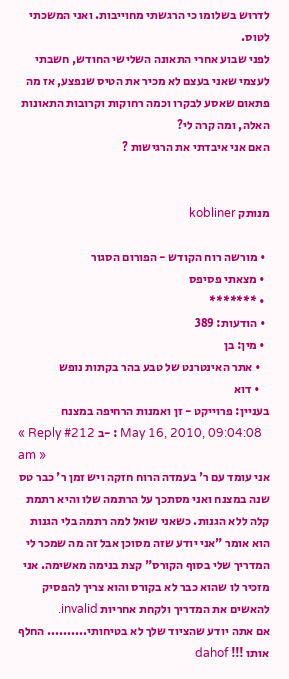לדרוש בשלומו כי הרגשתי מחוייבות. ואני המשכתי לטוס.
לפני שבוע אחרי התאונה השלישי החודש, חשבתי לעצמי שאני בעצם לא מכיר את הטיס שנפצע, אז מה פתאום שאסע לבקרו וכמה רחוקות וקרובות התאונות האלה, ומה קרה לי?
האם אני איבדתי את הרגישות ?


מנותק kobliner

  • מורשה רוח הקודש - הפורום הסגור
  • מצאתי פסיפס
  • *******
  • הודעות: 389
  • מין: בן
    • אתר האינטרנט של טבע בהר בקתות נופש
    • דוא
בעניין: פרוייקט - זן ואמנות הרחיפה במצנח
« Reply #212 ב- : May 16, 2010, 09:04:08 am »
אני עומד עם ר' בעמדה הרוח חזקה ויש זמן ר' כבר טס שנה במצנח ואני מסתכך על הרתמה שלו והיא רתמת קלה ללא הגנות. כשאני שואל למה רתמה בלי הגנות הוא אומר "אני יודע שזה מסוכן אבל זה מה שמכר לי המדריך שלי בסוף הקורס" קצת בנימה מאשימה. אני מזכיר לו שהוא כבר לא בקורס והוא צריך להפסיק להאשים את המדריך ולקחת אחריות invalid.
אם אתה יודע שהציוד שלך לא בטיחותי.......... החלף אותו !!! dahof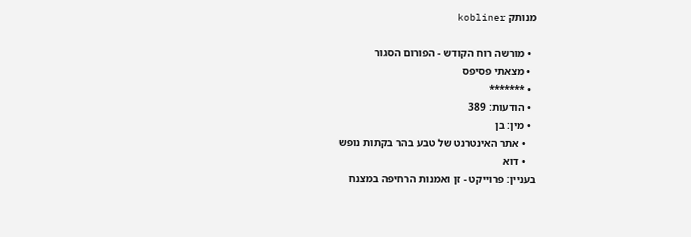מנותק kobliner

  • מורשה רוח הקודש - הפורום הסגור
  • מצאתי פסיפס
  • *******
  • הודעות: 389
  • מין: בן
    • אתר האינטרנט של טבע בהר בקתות נופש
    • דוא
בעניין: פרוייקט - זן ואמנות הרחיפה במצנח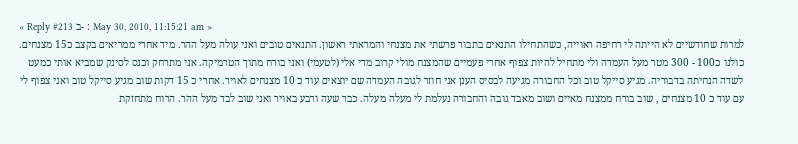« Reply #213 ב- : May 30, 2010, 11:15:21 am »
למרות שחודשיים לא הייתה לי רחיפה ראוייה, כשהתחילו התנאים בתבור פרשתי את מצנחי והמראתי ראשון. התנאים טובים ואני עולה מעל ההר. מיד אחרי ממריאים בקצב כ15 מצנחים. כולנו כ100 - 300 מטר מעל העמדה ולי מתחיל להיות צפוף אחרי פעמיים שהמצנח מולי קרוב מדי אלי (לטעמי) ואני בורח מתוך הטרמיקה. אני מתרחק וכנס לסינק שמביא אותי כמעט לשדה הנחיתה בדבוריה. מגיע סייקל טוב וכל החבורה מגיעה לבסיס הענן אני חוזר לגובה העמדה שם יוצאים עוד כ 10 מצנחים לאויר. אחרי כ 15 דקות שוב מגיע סייקל טוב ואני צפוף לי עם עוד כ 10 מצנחים , שוב בורח ממצנח מאיים ושוב מאבד גובה והחבורה נעלמת לי מעלה מעלה. כבר שעה ורבע באויר ואני שוב לבד מעל ההר. הרוח מתחזקת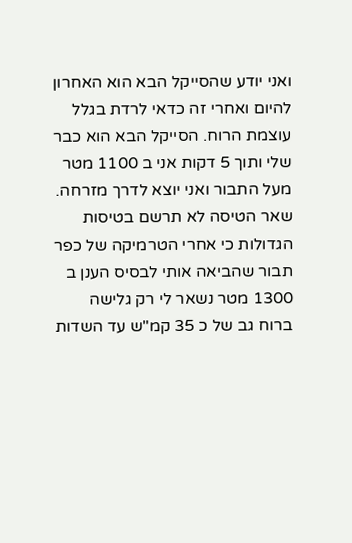ואני יודע שהסייקל הבא הוא האחרון להיום ואחרי זה כדאי לרדת בגלל עוצמת הרוח. הסייקל הבא הוא כבר שלי ותוך 5 דקות אני ב 1100 מטר מעל התבור ואני יוצא לדרך מזרחה.
שאר הטיסה לא תרשם בטיסות הגדולות כי אחרי הטרמיקה של כפר תבור שהביאה אותי לבסיס הענן ב 1300 מטר נשאר לי רק גלישה ברוח גב של כ 35 קמ"ש עד השדות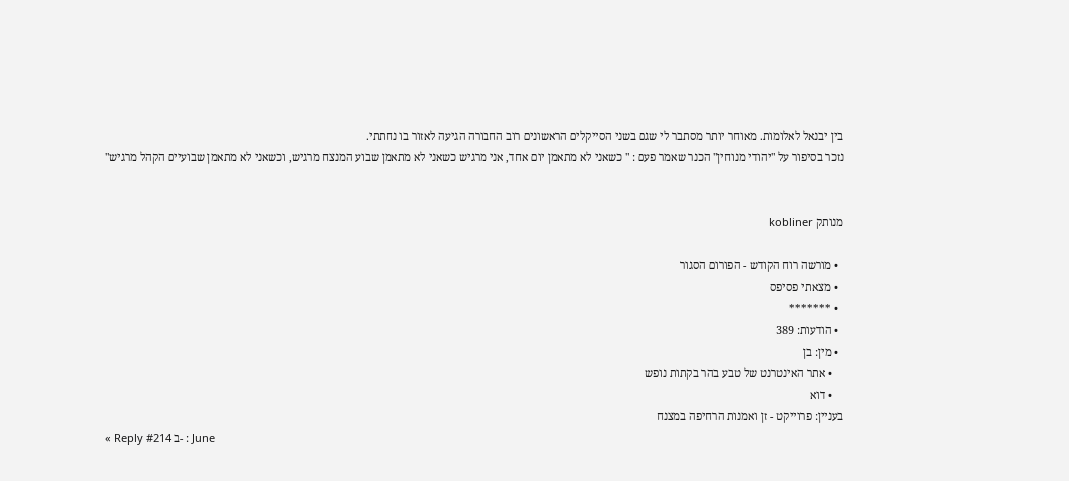בין יבנאל לאלומות. מאוחר יותר מסתבר לי שגם בשני הסייקלים הראשונים רוב החבורה הגיעה לאזור בו נחתתי.
נזכר בסיפור על "יהודי מנוחין" הכנר שאמר פעם : " כשאני לא מתאמן יום אחד, אני מרגיש כשאני לא מתאמן שבוע המנצח מרגיש, וכשאני לא מתאמן שבועיים הקהל מרגיש"


מנותק kobliner

  • מורשה רוח הקודש - הפורום הסגור
  • מצאתי פסיפס
  • *******
  • הודעות: 389
  • מין: בן
    • אתר האינטרנט של טבע בהר בקתות נופש
    • דוא
בעניין: פרוייקט - זן ואמנות הרחיפה במצנח
« Reply #214 ב- : June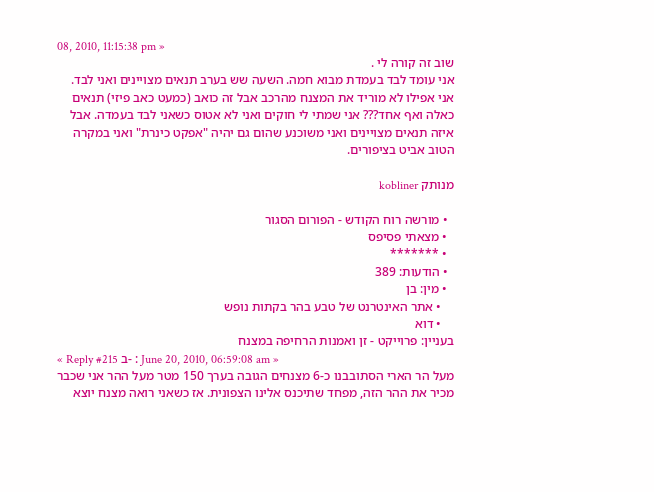08, 2010, 11:15:38 pm »
שוב זה קורה לי .
אני עומד לבד בעמדת מבוא חמה. השעה שש בערב תנאים מצויינים ואני לבד. אני אפילו לא מוריד את המצנח מהרכב אבל זה כואב (כמעט כאב פיזי) תנאים כאלה ואף אחד??? אני שמתי לי חוקים ואני לא אטוס כשאני לבד בעמדה. אבל איזה תנאים מצויינים ואני משוכנע שהום גם יהיה "אפקט כינרת" ואני במקרה הטוב אביט בציפורים.

מנותק kobliner

  • מורשה רוח הקודש - הפורום הסגור
  • מצאתי פסיפס
  • *******
  • הודעות: 389
  • מין: בן
    • אתר האינטרנט של טבע בהר בקתות נופש
    • דוא
בעניין: פרוייקט - זן ואמנות הרחיפה במצנח
« Reply #215 ב- : June 20, 2010, 06:59:08 am »
מעל הר הארי הסתובבנו כ-6 מצנחים הגובה בערך 150 מטר מעל ההר אני שכבר מכיר את ההר הזה, מפחד שתיכנס אלינו הצפונית. אז כשאני רואה מצנח יוצא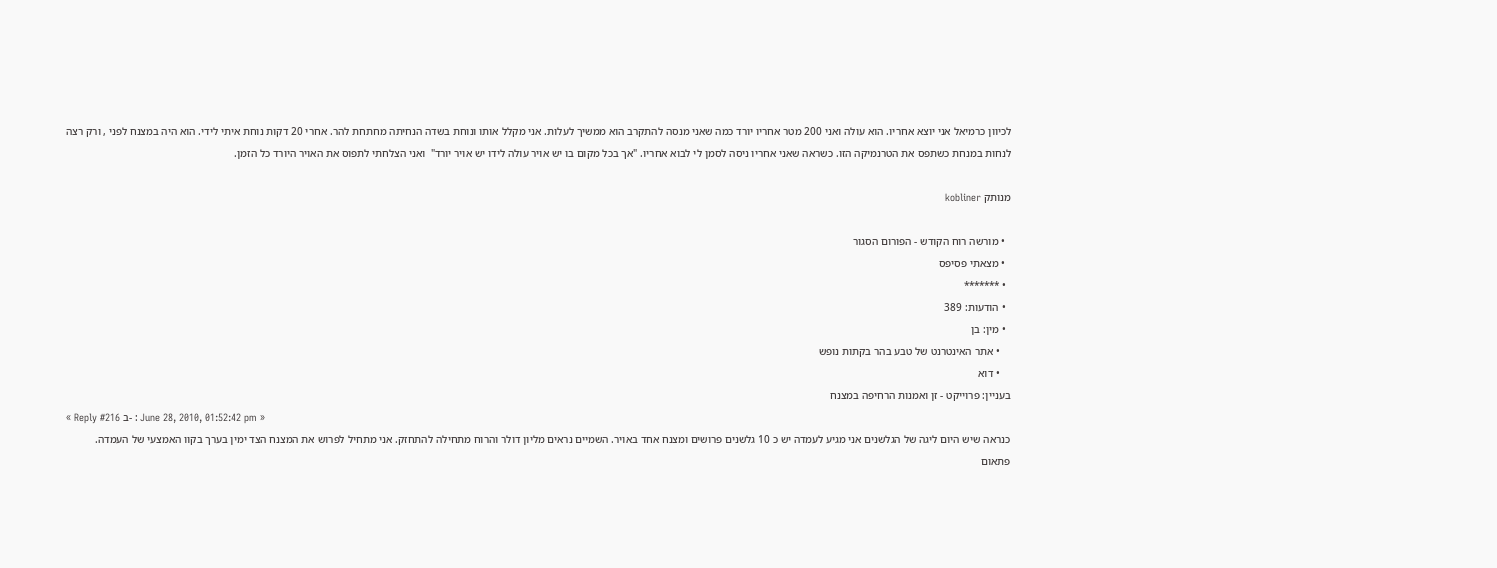לכיוון כרמיאל אני יוצא אחריו. הוא עולה ואני 200 מטר אחריו יורד כמה שאני מנסה להתקרב הוא ממשיך לעלות. אני מקלל אותו ונוחת בשדה הנחיתה מחתחת להר. אחרי 20 דקות נוחת איתי לידי. הוא היה במצנח לפני , ורק רצה לנחות במנחת כשתפס את הטרנמיקה הזו. כשראה שאני אחריו ניסה לסמן לי לבוא אחריו. "אך בכל מקום בו יש אויר עולה לידו יש אויר יורד"  ואני הצלחתי לתפוס את האויר היורד כל הזמן.

מנותק kobliner

  • מורשה רוח הקודש - הפורום הסגור
  • מצאתי פסיפס
  • *******
  • הודעות: 389
  • מין: בן
    • אתר האינטרנט של טבע בהר בקתות נופש
    • דוא
בעניין: פרוייקט - זן ואמנות הרחיפה במצנח
« Reply #216 ב- : June 28, 2010, 01:52:42 pm »
כנראה שיש היום ליגה של הגלשנים אני מגיע לעמדה יש כ 10 גלשנים פרושים ומצנח אחד באויר. השמיים נראים מליון דולר והרוח מתחילה להתחזק. אני מתחיל לפרוש את המצנח הצד ימין בערך בקוו האמצעי של העמדה.
פתאום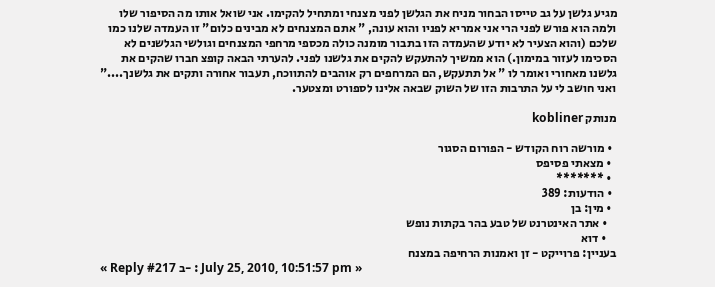מגיע גלשן על גב טייסו הבחור מניח את הגלשן לפני מצנחי ומתחיל להקימו. אני שואל אותו מה הסיפור שלו ולמה הוא פורש לפני הרי אני אמריא לפניו והוא עונה, " אתם המצנחים לא מבינים כלום" זו העמדה שלנו כמו שלכם (והוא הצעיר לא יודע שהעמדה הזו בתבור מומנה כולה מכספי מרחפי המצנחים וגולשי הגלשנים לא הסכימו לעזור במימון.) הוא ממשיך להתעקש להקים את גלשנו לפני. להערתי הבאה קופצ חברו שהקים את גלשנו מאחורי ואומר לו " אל תתעקש, הם המרחפים רק אוהבים להתווכח, תעבור אחורה ותקים את גלשנך...." ואני חושב לי על התרבות הזו של השוק שבאה אלינו לספורט ומצטער.

מנותק kobliner

  • מורשה רוח הקודש - הפורום הסגור
  • מצאתי פסיפס
  • *******
  • הודעות: 389
  • מין: בן
    • אתר האינטרנט של טבע בהר בקתות נופש
    • דוא
בעניין: פרוייקט - זן ואמנות הרחיפה במצנח
« Reply #217 ב- : July 25, 2010, 10:51:57 pm »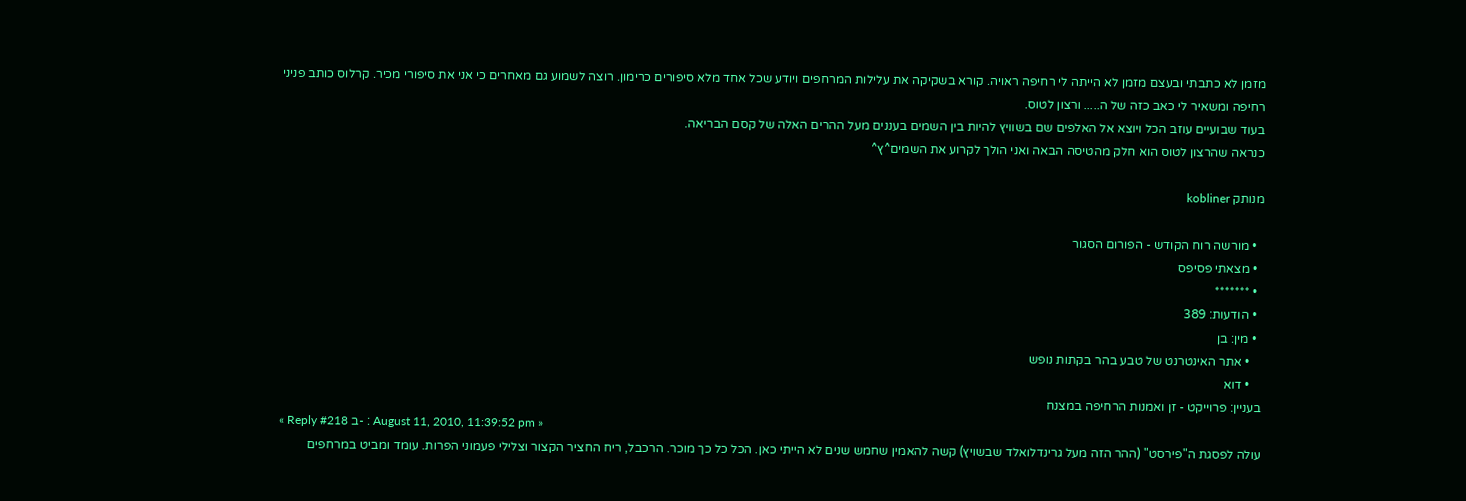מזמן לא כתבתי ובעצם מזמן לא הייתה לי רחיפה ראויה. קורא בשקיקה את עלילות המרחפים ויודע שכל אחד מלא סיפורים כרימון. רוצה לשמוע גם מאחרים כי אני את סיפורי מכיר. קרלוס כותב פניני רחיפה ומשאיר לי כאב כזה של ה..... ורצון לטוס.
בעוד שבועיים עוזב הכל ויוצא אל האלפים שם בשוויץ להיות בין השמים בעננים מעל ההרים האלה של קסם הבריאה.
כנראה שהרצון לטוס הוא חלק מהטיסה הבאה ואני הולך לקרוע את השמים^ץ^

מנותק kobliner

  • מורשה רוח הקודש - הפורום הסגור
  • מצאתי פסיפס
  • *******
  • הודעות: 389
  • מין: בן
    • אתר האינטרנט של טבע בהר בקתות נופש
    • דוא
בעניין: פרוייקט - זן ואמנות הרחיפה במצנח
« Reply #218 ב- : August 11, 2010, 11:39:52 pm »
עולה לפסגת ה"פירסט" (ההר הזה מעל גרינדלואלד שבשויץ) קשה להאמין שחמש שנים לא הייתי כאן. הכל כל כך מוכר. הרכבל, ריח החציר הקצור וצלילי פעמוני הפרות. עומד ומביט במרחפים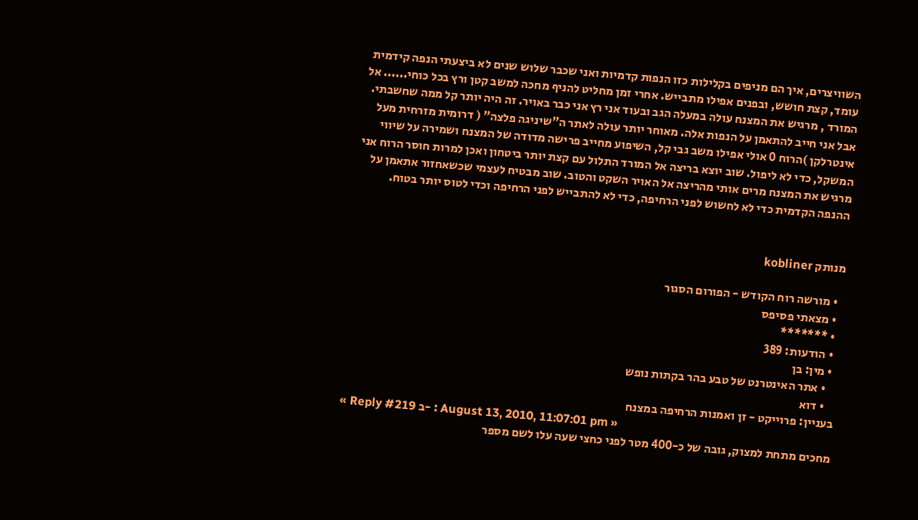השוויצרים, איך הם מניפים בקלילות כזו הנפות קדמיות ואני שכבר שלוש שנים לא ביצעתי הנפה קידמית עומד, קצת חושש, ובפנים אפילו מתבייש. אחרי זמן מחליט להניף מחכה למשב קטן ורץ בכל כוחי...... אל המורד , מרגיש את המצנח עולה במעלה הגב ובעוד אני רץ אני כבר באויר. זה היה יותר קל ממה שחשבתי. אבל אני חייב להתאמן על הנפות אלה. מאוחר יותר עולה לאתר ה"שיניגה פלצה" ( דרומית מזרחית מעל אינטרלקן )הרוח 0 אולי אפילו משב גבי קל, השיפוע מחייב פרישה מדודה של המצנח ושמירה על שיווי המשקל, כדי לא ליפול. שוב יוצא בריצה אל המורד התלול עם קצת יותר ביטחון ואכן למרות חוסר הרוח אני מרגיש את המצנח מרים אותי מהריצה אל האויר השקט והטוב. שוב מבטיח לעצמי שכשאחזור אתאמן על ההנפה הקדמית כדי לא לחשוש לפני הרחיפה, כדי לא להתבייש לפני הרחיפה וכדי לטוס יותר בטוח.


מנותק kobliner

  • מורשה רוח הקודש - הפורום הסגור
  • מצאתי פסיפס
  • *******
  • הודעות: 389
  • מין: בן
    • אתר האינטרנט של טבע בהר בקתות נופש
    • דוא
בעניין: פרוייקט - זן ואמנות הרחיפה במצנח
« Reply #219 ב- : August 13, 2010, 11:07:01 pm »
מחכים מתחת למצוק, גובה של כ-400 מטר לפני כחצי שעה עלו לשם מספר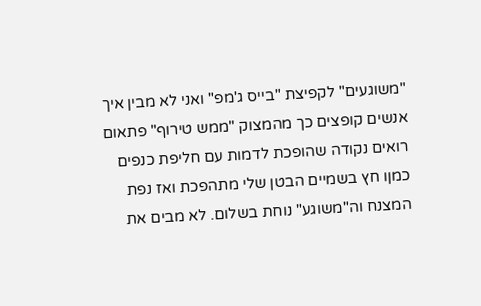"משוגעים" לקפיצת "בייס ג'מפ" ואני לא מבין איך אנשים קופצים כך מהמצוק "ממש טירוף" פתאום רואים נקודה שהופכת לדמות עם חליפת כנפים כמןו חץ בשמיים הבטן שלי מתהפכת ואז נפת המצנח וה"משוגע" נוחת בשלום. לא מבים את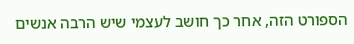הספורט הזה, אחר כך חושב לעצמי שיש הרבה אנשים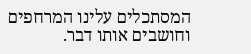המסתכלים עלינו המרחפים וחושבים אותו דבר.